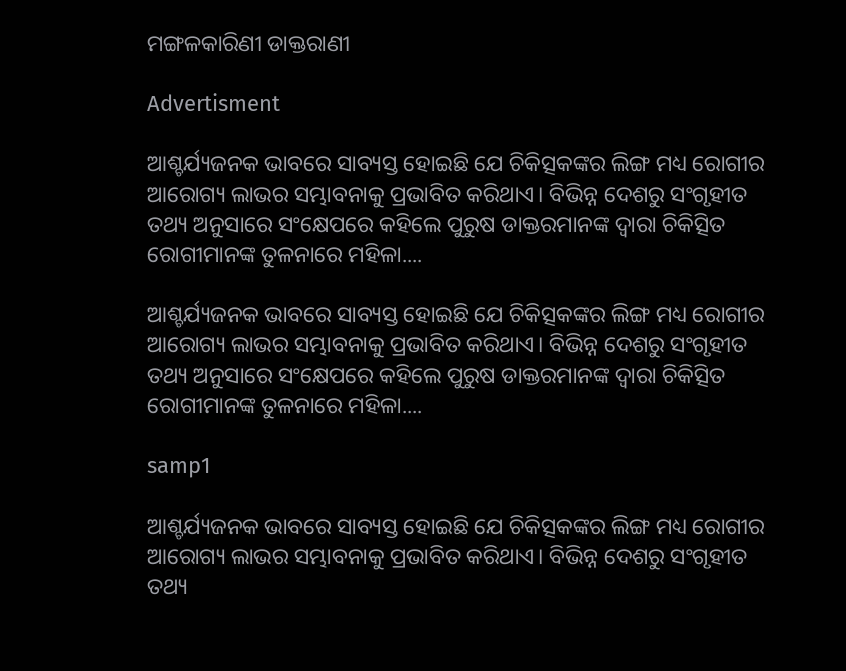ମଙ୍ଗଳକାରିଣୀ ଡାକ୍ତରାଣୀ

Advertisment

ଆଶ୍ଚର୍ଯ୍ୟଜନକ ଭାବରେ ସାବ୍ୟସ୍ତ ହୋଇଛି ଯେ ଚିକିତ୍ସକଙ୍କର ଲିଙ୍ଗ ମଧ୍ୟ ରୋଗୀର ଆରୋଗ୍ୟ ଲାଭର ସମ୍ଭାବନାକୁ ପ୍ରଭାବିତ କରିଥାଏ। ବିଭିନ୍ନ ଦେଶରୁ ସଂଗୃହୀତ ତଥ୍ୟ ଅନୁସାରେ ସଂକ୍ଷେପରେ କହିଲେ ପୁରୁଷ ଡାକ୍ତରମାନଙ୍କ ଦ୍ବାରା ଚିକିତ୍ସିତ ରୋଗୀମାନଙ୍କ ତୁଳନାରେ ମହିଳା....

ଆଶ୍ଚର୍ଯ୍ୟଜନକ ଭାବରେ ସାବ୍ୟସ୍ତ ହୋଇଛି ଯେ ଚିକିତ୍ସକଙ୍କର ଲିଙ୍ଗ ମଧ୍ୟ ରୋଗୀର ଆରୋଗ୍ୟ ଲାଭର ସମ୍ଭାବନାକୁ ପ୍ରଭାବିତ କରିଥାଏ। ବିଭିନ୍ନ ଦେଶରୁ ସଂଗୃହୀତ ତଥ୍ୟ ଅନୁସାରେ ସଂକ୍ଷେପରେ କହିଲେ ପୁରୁଷ ଡାକ୍ତରମାନଙ୍କ ଦ୍ବାରା ଚିକିତ୍ସିତ ରୋଗୀମାନଙ୍କ ତୁଳନାରେ ମହିଳା....

samp1

ଆଶ୍ଚର୍ଯ୍ୟଜନକ ଭାବରେ ସାବ୍ୟସ୍ତ ହୋଇଛି ଯେ ଚିକିତ୍ସକଙ୍କର ଲିଙ୍ଗ ମଧ୍ୟ ରୋଗୀର ଆରୋଗ୍ୟ ଲାଭର ସମ୍ଭାବନାକୁ ପ୍ରଭାବିତ କରିଥାଏ। ବିଭିନ୍ନ ଦେଶରୁ ସଂଗୃହୀତ ତଥ୍ୟ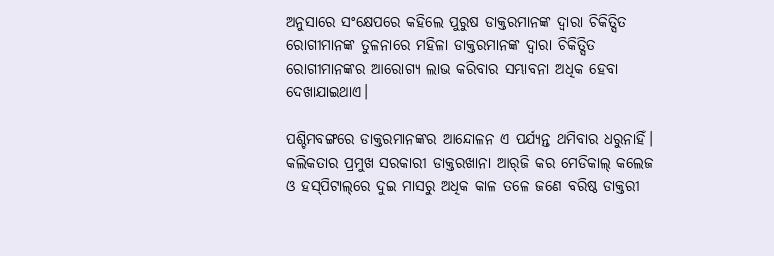ଅନୁସାରେ ସଂକ୍ଷେପରେ କହିଲେ ପୁରୁଷ ଡାକ୍ତରମାନଙ୍କ ଦ୍ବାରା ଚିକିତ୍ସିତ ରୋଗୀମାନଙ୍କ ତୁଳନାରେ ମହିଳା ଡାକ୍ତରମାନଙ୍କ ଦ୍ବାରା ଚିକିତ୍ସିତ ରୋଗୀମାନଙ୍କର ଆରୋଗ୍ୟ ଲାଭ କରିବାର ସମ୍ଭାବନା ଅଧିକ ହେବା ଦେଖାଯାଇଥାଏ।

ପଶ୍ଚିମବଙ୍ଗରେ ଡାକ୍ତରମାନଙ୍କର ଆନ୍ଦୋଳନ ଏ ପର୍ଯ୍ୟନ୍ତ ଥମିବାର ଧରୁନାହିଁ। କଲିକତାର ପ୍ରମୁଖ ସରକାରୀ ଡାକ୍ତରଖାନା ଆର୍‌ଜି କର ମେଡିକାଲ୍ କଲେଜ ଓ ହସ୍‌ପିଟାଲ୍‌ରେ ଦୁଇ ମାସରୁ ଅଧିକ କାଳ ତଳେ ଜଣେ ବରିଷ୍ଠ ଡାକ୍ତରୀ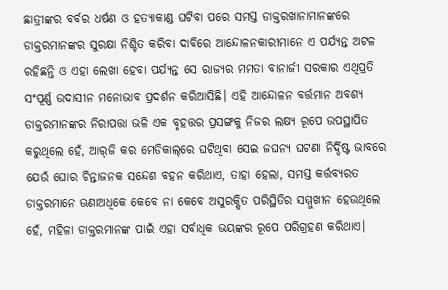ଛାତ୍ରୀଙ୍କର ବର୍ବର ଧର୍ଷଣ ଓ ହତ୍ୟାକାଣ୍ଡ ଘଟିବା ପରେ ସମସ୍ତ ଡାକ୍ତରଖାନାମାନଙ୍କରେ ଡାକ୍ତରମାନଙ୍କର ସୁରକ୍ଷା ନିଶ୍ଚିତ କରିବା ଦାବିରେ ଆନ୍ଦୋଳନକାରୀମାନେ ଏ ପର୍ଯ୍ୟନ୍ତ ଅଟଳ ରହିଛନ୍ତି ଓ ଏହା ଲେଖା ହେବା ପର୍ଯ୍ୟନ୍ତ ସେ ରାଜ୍ୟର ମମତା ବାନାର୍ଜୀ ସରକାର ଏଥିପ୍ରତି ସଂପୂର୍ଣ୍ଣ ଉଦାସୀନ ମନୋଭାବ ପ୍ରଦର୍ଶନ କରିଆସିଛି। ଏହି ଆନ୍ଦୋଳନ ବର୍ତ୍ତମାନ ଅବଶ୍ୟ ଡାକ୍ତରମାନଙ୍କର ନିରାପତ୍ତା ଭଳି ଏକ ବୃହତ୍ତର ପ୍ରସଙ୍ଗକୁ ନିଜର ଲକ୍ଷ୍ୟ ରୂପେ ଉପସ୍ଥାପିତ କରୁଥିଲେ ହେଁ, ଆର୍‌ଜି କର ମେଡିକାଲ୍‌ରେ ଘଟିଥିବା ସେଇ ଜଘନ୍ୟ ଘଟଣା ନିର୍ଦ୍ଦିଷ୍ଟ ଭାବରେ ଯେଉଁ ଘୋର ଚିନ୍ତାଜନକ ସନ୍ଦେଶ ବହନ କରିଥାଏ, ତାହା ହେଲା, ସମସ୍ତ କର୍ତ୍ତବ୍ୟରତ ଡାକ୍ତରମାନେ ଊଣାଅଧିକେ କେବେ ନା କେବେ ଅସୁରକ୍ଷିତ ପରିସ୍ଥିତିର ସମ୍ମୁଖୀନ ହେଉଥିଲେ ହେଁ, ମହିଳା ଡାକ୍ତରମାନଙ୍କ ପାଇଁ ଏହା ସର୍ବାଧିକ ଭୟଙ୍କର ରୂପେ ପରିଗ୍ରହଣ କରିଥାଏ।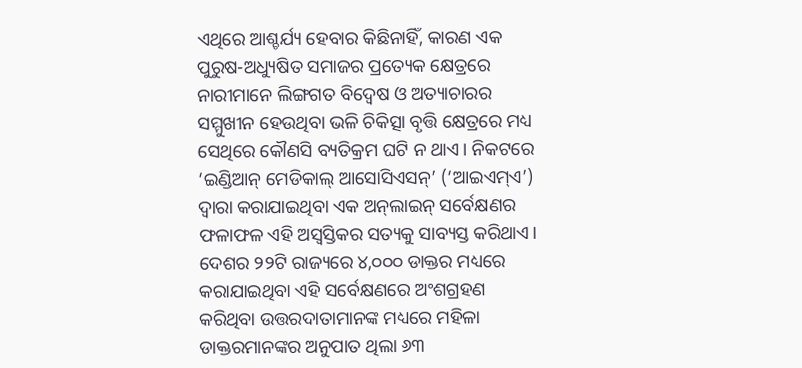ଏଥିରେ ଆଶ୍ଚର୍ଯ୍ୟ ହେବାର କିଛିନାହିଁ, କାରଣ ଏକ ପୁରୁଷ-ଅଧ୍ୟୁଷିତ ସମାଜର ପ୍ରତ୍ୟେକ କ୍ଷେତ୍ରରେ ନାରୀମାନେ ଲିଙ୍ଗଗତ ବିଦ୍ବେଷ ଓ ଅତ୍ୟାଚାରର ସମ୍ମୁଖୀନ ହେଉଥିବା ଭଳି ଚିକିତ୍ସା ବୃତ୍ତି କ୍ଷେତ୍ରରେ ମଧ୍ୟ ସେଥିରେ କୌଣସି ବ୍ୟତିକ୍ରମ ଘଟି ନ ଥାଏ। ନିକଟରେ ‘ଇଣ୍ଡିଆନ୍ ମେଡିକାଲ୍ ‌ଆସୋସିଏସନ୍’ (‘ଆଇଏମ୍‌ଏ’) ଦ୍ବାରା କରାଯାଇଥିବା ଏକ ଅନ୍‌ଲାଇନ୍ ସର୍ବେକ୍ଷଣର ଫଳାଫଳ ଏହି ଅସ୍ବସ୍ତିକର ସତ୍ୟକୁ ସାବ୍ୟସ୍ତ କରିଥାଏ। ଦେଶର ୨୨ଟି ରାଜ୍ୟରେ ୪,୦୦୦ ଡାକ୍ତର ମଧ୍ୟରେ କରାଯାଇଥିବା ଏହି ସର୍ବେକ୍ଷଣରେ ଅଂଶଗ୍ରହଣ କରିଥିବା ଉତ୍ତରଦାତାମାନଙ୍କ ମଧ୍ୟରେ ମହିଳା ଡାକ୍ତରମାନଙ୍କର ଅନୁପାତ ଥିଲା ୬୩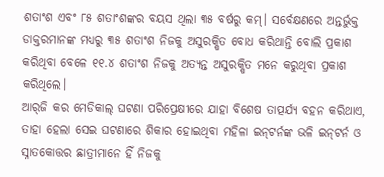ଶତାଂଶ ଏବଂ ୮୫ ଶତାଂଶଙ୍କର ବୟସ ଥିଲା ୩୫ ବର୍ଷରୁ କମ୍। ସର୍ବେକ୍ଷଣରେ ଅନ୍ତର୍ଭୁକ୍ତ ଡାକ୍ତରମାନଙ୍କ ମଧ୍ୟରୁ ୩୫ ଶତାଂଶ ନିଜକୁ ଅସୁରକ୍ଷିତ ବୋଧ କରିଥାନ୍ତି ବୋଲି ପ୍ରକାଶ କରିଥିବା ବେଳେ ୧୧.୪ ଶତାଂଶ ନିଜକୁ ଅତ୍ୟନ୍ତ ଅସୁରକ୍ଷିତ ମନେ କରୁଥିବା ପ୍ରକାଶ କରିଥିଲେ।
ଆର୍‌ଜି କର ମେଡିକାଲ୍ ଘଟଣା ପରିପ୍ରେକ୍ଷୀରେ ଯାହା ବିଶେଷ ତାତ୍ପର୍ଯ୍ୟ ବହନ କରିଥାଏ, ତାହା ହେଲା ସେଇ ଘଟଣାରେ ଶିକାର ହୋଇଥିବା ମହିଳା ଇନ୍‌ଟର୍ନଙ୍କ ଭଳି ଇନ୍‌ଟର୍ନ ଓ ସ୍ନାତକୋତ୍ତର ଛାତ୍ରୀମାନେ ହିଁ ନିଜକୁ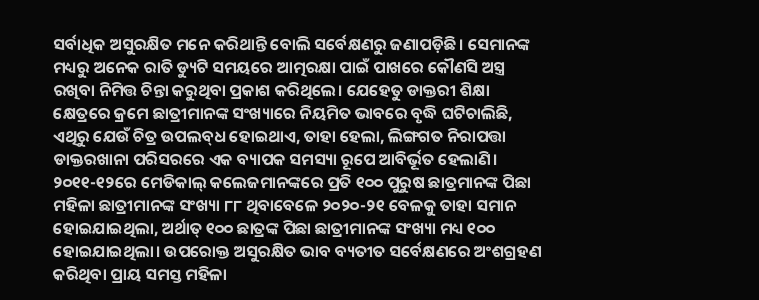ସର୍ବାଧିକ ଅସୁରକ୍ଷିତ ମନେ କରିଥାନ୍ତି ବୋଲି ସର୍ବେକ୍ଷଣରୁ ଜଣାପଡ଼ିଛି। ସେମାନଙ୍କ ମଧ୍ୟରୁ ଅନେକ ରାତି ଡ୍ୟୁଟି ସମୟରେ ଆତ୍ମରକ୍ଷା ପାଇଁ ପାଖରେ କୌଣସି ଅସ୍ତ୍ର ରଖିବା ନିମିତ୍ତ ଚିନ୍ତା କରୁଥିବା ପ୍ରକାଶ କରିଥିଲେ। ଯେହେତୁ ଡାକ୍ତରୀ ଶିକ୍ଷା କ୍ଷେତ୍ରରେ କ୍ରମେ ଛାତ୍ରୀମାନଙ୍କ ସଂଖ୍ୟାରେ ନିୟମିତ ଭାବରେ ବୃଦ୍ଧି ଘଟିଚାଲିଛି, ଏଥିରୁ ଯେଉଁ ଚିତ୍ର ଉପଲବ୍‌ଧ ହୋଇଥାଏ, ତାହା ହେଲା, ଲିଙ୍ଗଗତ ନିରାପତ୍ତା ଡାକ୍ତରଖାନା ପରିସରରେ ଏକ ବ୍ୟାପକ ସମସ୍ୟା ରୂପେ ଆବିର୍ଭୂତ ହେଲାଣି। ୨୦୧୧-୧୨ରେ ମେଡିକାଲ୍ କଲେଜମାନଙ୍କରେ ପ୍ରତି ୧୦୦ ପୁରୁଷ ଛାତ୍ରମାନଙ୍କ ପିଛା ମହିଳା ଛାତ୍ରୀମାନଙ୍କ ସଂଖ୍ୟା ୮୮ ଥିବାବେଳେ ୨୦୨୦-୨୧ ବେଳକୁ ତାହା ସମାନ ହୋଇଯାଇଥିଲା, ଅର୍ଥାତ୍ ୧୦୦ ଛାତ୍ରଙ୍କ ପିଛା ଛାତ୍ରୀମାନଙ୍କ ସଂଖ୍ୟା ମଧ୍ୟ ୧୦୦ ହୋଇଯାଇଥିଲା। ଉପରୋକ୍ତ ଅସୁରକ୍ଷିତ ଭାବ ବ୍ୟତୀତ ସର୍ବେକ୍ଷଣରେ ଅଂଶଗ୍ରହଣ କରିଥିବା ପ୍ରାୟ ସମସ୍ତ ମହିଳା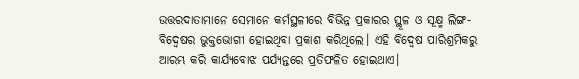ଉତ୍ତରଦାତାମାନେ ସେମାନେ କର୍ମସ୍ଥଳୀରେ ବିଭିନ୍ନ ପ୍ରକାରର ସ୍ଥୂଳ ଓ ସୂକ୍ଷ୍ମ ଲିଙ୍ଗ-ବିଦ୍ବେଷର ଭୁକ୍ତଭୋଗୀ ହୋଇଥିବା ପ୍ରକାଶ କରିଥିଲେ। ଏହି ବିଦ୍ବେଷ ପାରିଶ୍ରମିକରୁ ଆରମ୍ଭ କରି କାର୍ଯ୍ୟବୋଝ ପର୍ଯ୍ୟନ୍ତରେ ପ୍ରତିଫଳିତ ହୋଇଥାଏ।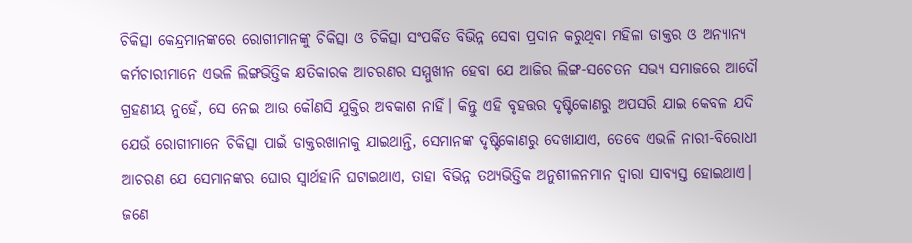ଚିକିତ୍ସା କେନ୍ଦ୍ରମାନଙ୍କରେ ରୋଗୀମାନଙ୍କୁ ଚିକିତ୍ସା ଓ ଚିକିତ୍ସା ସଂପର୍କିତ ବିଭିନ୍ନ ସେବା ପ୍ରଦାନ କରୁଥିବା ମହିଳା ଡାକ୍ତର ଓ ଅନ୍ୟାନ୍ୟ କର୍ମଚାରୀମାନେ ଏଭଳି ଲିଙ୍ଗଭିତ୍ତିକ କ୍ଷତିକାରକ ଆଚରଣର ସମ୍ମୁଖୀନ ହେବା ଯେ ଆଜିର ଲିଙ୍ଗ-ସଚେତନ ସଭ୍ୟ ସମାଜରେ ଆଦୌ ଗ୍ରହଣୀୟ ନୁହେଁ, ସେ ନେଇ ଆଉ କୌଣସି ଯୁକ୍ତିର ଅବକାଶ ନାହିଁ। କିନ୍ତୁ ଏହି ବୃହତ୍ତର ଦୃଷ୍ଟିକୋଣରୁ ଅପସରି ଯାଇ କେବଳ ଯଦି ଯେଉଁ ରୋଗୀମାନେ ଚିକିତ୍ସା ପାଇଁ ଡାକ୍ତରଖାନାକୁ ଯାଇଥାନ୍ତି, ସେମାନଙ୍କ ଦୃଷ୍ଟିକୋଣରୁ ଦେଖାଯାଏ, ତେବେ ଏଭଳି ନାରୀ-ବିରୋଧୀ ଆଚରଣ ଯେ ସେମାନଙ୍କର ଘୋର ସ୍ବାର୍ଥହାନି ଘଟାଇଥାଏ, ତାହା ବିଭିନ୍ନ ତଥ୍ୟଭିତ୍ତିକ ଅନୁଶୀଳନମାନ ଦ୍ବାରା ସାବ୍ୟସ୍ତ ହୋଇଥାଏ।
ଜଣେ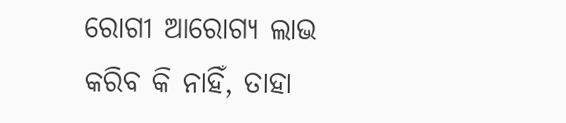ରୋଗୀ ଆରୋଗ୍ୟ ଲାଭ କରିବ କି ନାହିଁ, ତାହା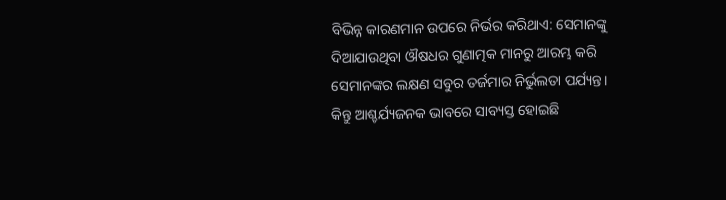ବିଭିନ୍ନ କାରଣମାନ ଉପରେ ନିର୍ଭର କରିଥାଏ: ସେମାନଙ୍କୁ ଦିଆଯାଉଥିବା ଔଷଧର ଗୁଣାତ୍ମକ ମାନରୁ ଆରମ୍ଭ କରି ସେମାନଙ୍କର ଲକ୍ଷଣ ସବୁର ତର୍ଜମାର ନିର୍ଭୁଲତା ପର୍ଯ୍ୟନ୍ତ। କିନ୍ତୁ ଆଶ୍ଚର୍ଯ୍ୟଜନକ ଭାବରେ ସାବ୍ୟସ୍ତ ହୋଇଛି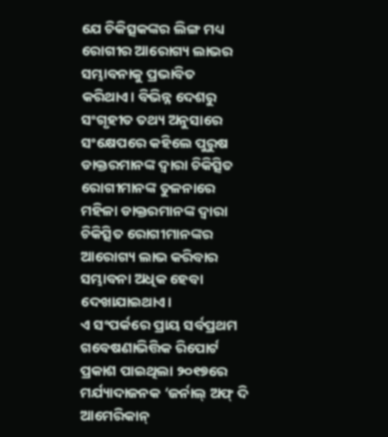ଯେ ଚିକିତ୍ସକଙ୍କର ଲିଙ୍ଗ ମଧ୍ୟ ରୋଗୀର ଆରୋଗ୍ୟ ଲାଭର ସମ୍ଭାବନାକୁ ପ୍ରଭାବିତ କରିଥାଏ। ବିଭିନ୍ନ ଦେଶରୁ ସଂଗୃହୀତ ତଥ୍ୟ ଅନୁସାରେ ସଂକ୍ଷେପରେ କହିଲେ ପୁରୁଷ ଡାକ୍ତରମାନଙ୍କ ଦ୍ବାରା ଚିକିତ୍ସିତ ରୋଗୀମାନଙ୍କ ତୁଳନାରେ ମହିଳା ଡାକ୍ତରମାନଙ୍କ ଦ୍ବାରା ଚିକିତ୍ସିତ ରୋଗୀମାନଙ୍କର ଆରୋଗ୍ୟ ଲାଭ କରିବାର ସମ୍ଭାବନା ଅଧିକ ହେବା ଦେଖାଯାଇଥାଏ।
ଏ ସଂପର୍କରେ ପ୍ରାୟ ସର୍ବପ୍ରଥମ ଗବେଷଣାଭିତ୍ତିକ ରିପୋର୍ଟ ପ୍ରକାଶ ପାଇଥିଲା ୨୦୧୭ରେ ମର୍ଯ୍ୟାଦାଜନକ ‘ଜର୍ନାଲ୍ ଅଫ୍ ଦି ଆମେରିକାନ୍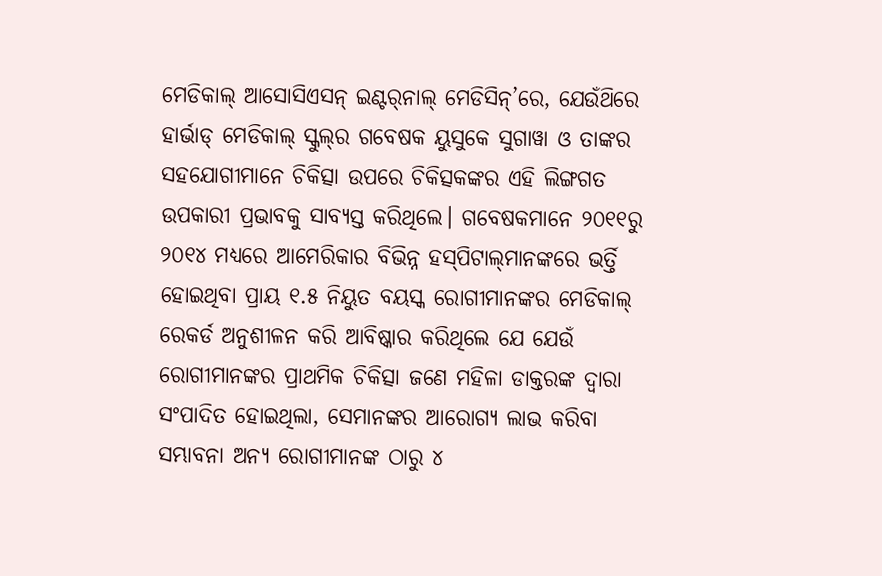ମେଡିକାଲ୍ ଆସୋସିଏସନ୍ ଇଣ୍ଟର୍‌ନାଲ୍ ମେଡିସିନ୍’ରେ, ଯେଉଁଥ‌ିରେ ହାର୍ଭାଡ୍‌ ମେଡିକାଲ୍ ସ୍କୁଲ୍‌ର ଗବେଷକ ୟୁସୁକେ ସୁଗାୱା ଓ ତାଙ୍କର ସହଯୋଗୀମାନେ ଚିକିତ୍ସା ଉପରେ ଚିକିତ୍ସକଙ୍କର ଏହି ଲିଙ୍ଗଗତ ଉପକାରୀ ପ୍ରଭାବକୁ ସାବ୍ୟସ୍ତ କରିଥିଲେ। ଗବେଷକମାନେ ୨୦୧୧ରୁ ୨୦୧୪ ମଧ୍ୟରେ ଆମେରିକାର ବିଭିନ୍ନ ହସ୍‌ପିଟାଲ୍‌ମାନଙ୍କରେ ଭର୍ତ୍ତି ହୋଇଥିବା ପ୍ରାୟ ୧.୫ ନିୟୁତ ବୟସ୍କ ରୋଗୀମାନଙ୍କର ମେଡିକାଲ୍ ରେକର୍ଡ ଅନୁଶୀଳନ କରି ଆବିଷ୍କାର କରିଥିଲେ ଯେ ଯେଉଁ ରୋଗୀମାନଙ୍କର ପ୍ରାଥମିକ ଚିକିତ୍ସା ଜଣେ ମହିଳା ଡାକ୍ତରଙ୍କ ଦ୍ବାରା ସଂପାଦିତ ହୋଇଥିଲା, ସେମାନଙ୍କର ଆରୋଗ୍ୟ ଲାଭ କରିବା ସମ୍ଭାବନା ଅନ୍ୟ ରୋଗୀମାନଙ୍କ ଠାରୁ ୪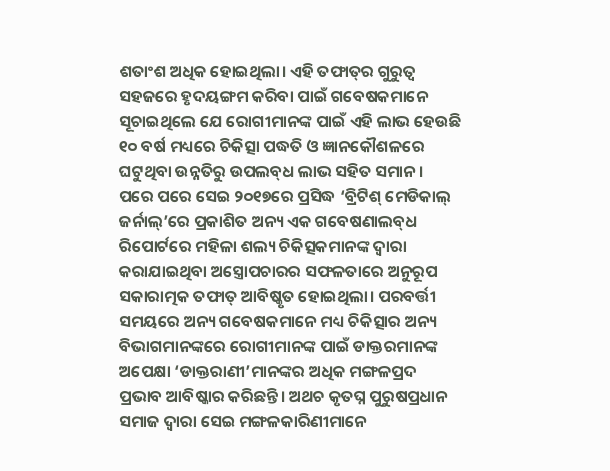ଶତାଂଶ ଅଧିକ ହୋଇଥିଲା। ଏହି ତଫାତ୍‌ର ଗୁରୁତ୍ବ ସହଜରେ ହୃଦୟଙ୍ଗମ କରିବା ପାଇଁ ଗବେଷକମାନେ ସୂଚାଇଥିଲେ ଯେ ରୋଗୀମାନଙ୍କ ପାଇଁ ଏହି ଲାଭ ହେଉଛି ୧୦ ବର୍ଷ ମଧ୍ୟରେ ଚିକିତ୍ସା ପଦ୍ଧତି ଓ ଜ୍ଞାନକୌଶଳରେ ଘଟୁଥିବା ଉନ୍ନତିରୁ ଉପଲବ୍‌ଧ ଲାଭ ସହିତ ସମାନ।
ପରେ ପରେ ସେଇ ୨୦୧୭ରେ ପ୍ରସିଦ୍ଧ ‘ବ୍ରିଟିଶ୍ ମେଡିକାଲ୍ ଜର୍ନାଲ୍’ରେ ପ୍ରକାଶିତ ଅନ୍ୟ ଏକ ଗବେଷଣାଲବ୍‌ଧ ରିପୋର୍ଟରେ ମହିଳା ଶଲ୍ୟ ଚିକିତ୍ସକମାନଙ୍କ ଦ୍ବାରା କରାଯାଇଥିବା ଅସ୍ତ୍ରୋପଚାରର ସଫଳତାରେ ଅନୁରୂପ ସକାରାତ୍ମକ ତଫାତ୍ ଆବିଷ୍କୃତ ହୋଇଥିଲା। ପରବର୍ତ୍ତୀ ସମୟରେ ଅନ୍ୟ ଗବେଷକମାନେ ମଧ୍ୟ ଚିକିତ୍ସାର ଅନ୍ୟ ବିଭାଗମାନଙ୍କରେ ରୋଗୀମାନଙ୍କ ପାଇଁ ଡାକ୍ତରମାନଙ୍କ ଅପେକ୍ଷା ‘ଡାକ୍ତରାଣୀ’ମାନଙ୍କର ଅଧିକ ମଙ୍ଗଳପ୍ରଦ ପ୍ରଭାବ ଆବିଷ୍କାର କରିଛନ୍ତି। ଅଥଚ କୃତଘ୍ନ ପୁରୁଷପ୍ରଧାନ ସମାଜ ଦ୍ବାରା ସେଇ ମଙ୍ଗଳକାରିଣୀମାନେ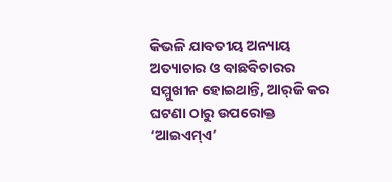କିଭଳି ଯାବତୀୟ ଅନ୍ୟାୟ ଅତ୍ୟାଚାର ଓ ବାଛବିଚାରର ସମ୍ମୁଖୀନ ହୋଇଥାନ୍ତି, ଆର୍‌ଜି କର ଘଟଣା ଠାରୁ ଉପରୋକ୍ତ ‘ଆଇଏମ୍‌ଏ’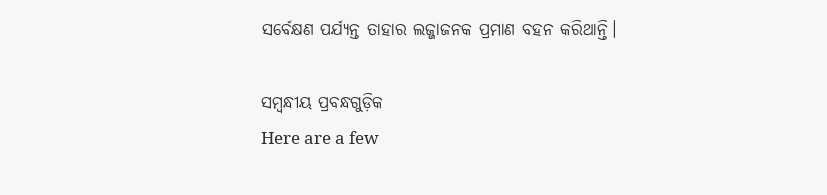ସର୍ବେକ୍ଷଣ ପର୍ଯ୍ୟନ୍ତ ତାହାର ଲଜ୍ଜାଜନକ ପ୍ରମାଣ ବହନ କରିଥାନ୍ତି।

ସମ୍ବନ୍ଧୀୟ ପ୍ରବନ୍ଧଗୁଡ଼ିକ
Here are a few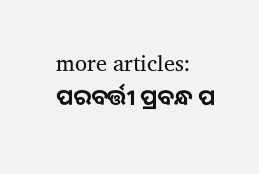more articles:
ପରବର୍ତ୍ତୀ ପ୍ରବନ୍ଧ ପ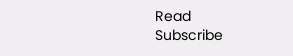Read
Subscribe